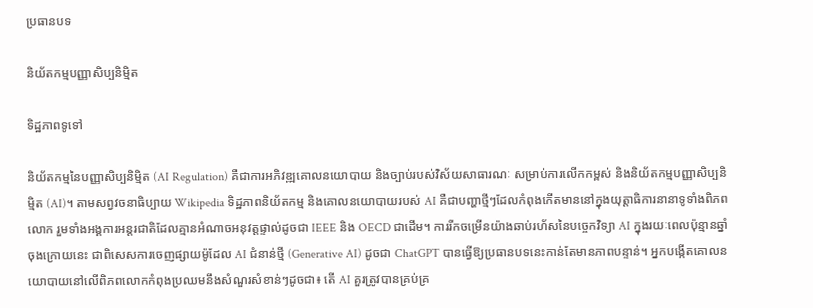ប្រធានបទ

និយ័តកម្មបញ្ញាសិប្បនិម្មិត

ទិដ្ឋភាពទូទៅ

និយ័តកម្មនៃបញ្ញាសិប្បនិម្មិត (AI Regulation) គឺជាការអភិវឌ្ឍគោលនយោបាយ និងច្បាប់របស់វិស័យសាធារណៈ សម្រាប់ការលើកកម្ពស់ និងនិយ័តកម្មបញ្ញាសិប្បនិម្មិត (AI)។ តាមសព្វវចនាធិប្បាយ Wikipedia ទិដ្ឋភាពនិយ័តកម្ម និងគោលនយោបាយរបស់ AI គឺជាបញ្ហាថ្មីៗដែលកំពុងកើតមាននៅក្នុងយុត្តាធិការនានាទូទាំងពិភពលោក រួមទាំងអង្គការអន្តរជាតិដែលគ្មានអំណាចអនុវត្តផ្ទាល់ដូចជា IEEE និង OECD ជាដើម។ ការរីកចម្រើនយ៉ាងឆាប់រហ័សនៃបច្ចេកវិទ្យា AI ក្នុងរយៈពេលប៉ុន្មានឆ្នាំចុងក្រោយនេះ ជាពិសេសការចេញផ្សាយម៉ូដែល AI ជំនាន់ថ្មី (Generative AI) ដូចជា ChatGPT បានធ្វើឱ្យប្រធានបទនេះកាន់តែមានភាពបន្ទាន់។ អ្នកបង្កើតគោលនយោបាយនៅលើពិភពលោកកំពុងប្រឈមនឹងសំណួរសំខាន់ៗដូចជា៖ តើ AI គួរត្រូវបានគ្រប់គ្រ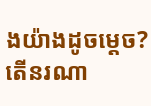ងយ៉ាងដូចម្តេច? តើនរណា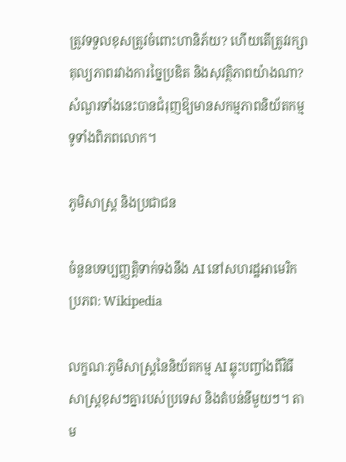ត្រូវទទួលខុសត្រូវចំពោះហានិភ័យ? ហើយតើត្រូវរក្សាតុល្យភាពរវាងការច្នៃប្រឌិត និងសុវត្ថិភាពយ៉ាងណា? សំណួរទាំងនេះបានជំរុញឱ្យមានសកម្មភាពនិយ័តកម្មទូទាំងពិភពលោក។

ភូមិសាស្ត្រ និងប្រជាជន

ចំនួនបទប្បញ្ញត្តិទាក់ទងនឹង AI នៅសហរដ្ឋអាមេរិក ប្រភព: Wikipedia

លក្ខណៈភូមិសាស្ត្រនៃនិយ័តកម្ម AI ឆ្លុះបញ្ចាំងពីវិធីសាស្ត្រខុសៗគ្នារបស់ប្រទេស និងតំបន់នីមួយៗ។ តាម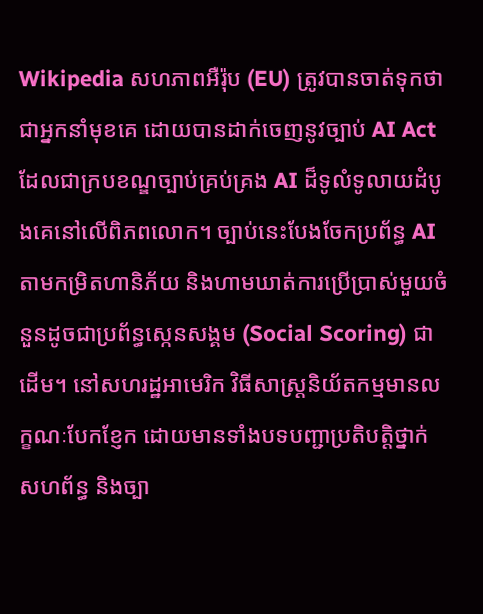Wikipedia សហភាពអឺរ៉ុប (EU) ត្រូវបានចាត់ទុកថាជាអ្នកនាំមុខគេ ដោយបានដាក់ចេញនូវច្បាប់ AI Act ដែលជាក្របខណ្ឌច្បាប់គ្រប់គ្រង AI ដ៏ទូលំទូលាយដំបូងគេនៅលើពិភពលោក។ ច្បាប់នេះបែងចែកប្រព័ន្ធ AI តាមកម្រិតហានិភ័យ និងហាមឃាត់ការប្រើប្រាស់មួយចំនួនដូចជាប្រព័ន្ធស្កេនសង្គម (Social Scoring) ជាដើម។ នៅសហរដ្ឋអាមេរិក វិធីសាស្ត្រនិយ័តកម្មមានលក្ខណៈបែកខ្ញែក ដោយមានទាំងបទបញ្ជាប្រតិបត្តិថ្នាក់សហព័ន្ធ និងច្បា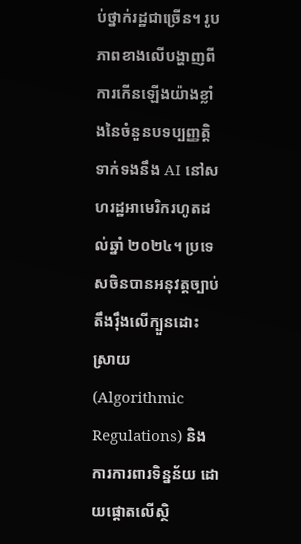ប់ថ្នាក់រដ្ឋជាច្រើន។ រូបភាពខាងលើបង្ហាញពីការកើនឡើងយ៉ាងខ្លាំងនៃចំនួនបទប្បញ្ញត្តិទាក់ទងនឹង AI នៅសហរដ្ឋអាមេរិករហូតដល់ឆ្នាំ ២០២៤។ ប្រទេសចិនបានអនុវត្តច្បាប់តឹងរ៉ឹងលើក្បួនដោះស្រាយ (Algorithmic Regulations) និងការការពារទិន្នន័យ ដោយផ្តោតលើស្ថិ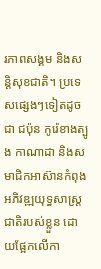រភាពសង្គម និងសន្តិសុខជាតិ។ ប្រទេសផ្សេងៗទៀតដូចជា ជប៉ុន កូរ៉េខាងត្បូង កាណាដា និងសមាជិកអាស៊ានកំពុងអភិវឌ្ឍយុទ្ធសាស្ត្រជាតិរបស់ខ្លួន ដោយផ្អែកលើកា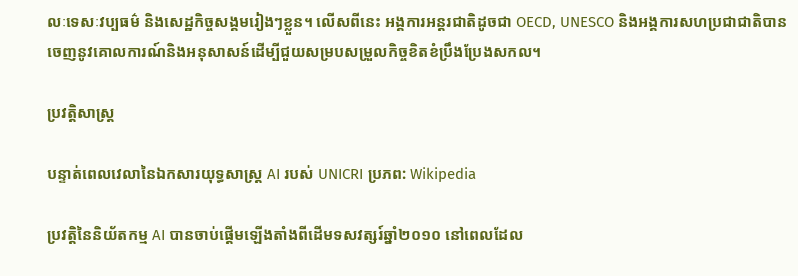លៈទេសៈវប្បធម៌ និងសេដ្ឋកិច្ចសង្គមរៀងៗខ្លួន។ លើសពីនេះ អង្គការអន្តរជាតិដូចជា OECD, UNESCO និងអង្គការសហប្រជាជាតិបានចេញនូវគោលការណ៍និងអនុសាសន៍ដើម្បីជួយសម្របសម្រួលកិច្ចខិតខំប្រឹងប្រែងសកល។

ប្រវត្តិសាស្ត្រ

បន្ទាត់ពេលវេលានៃឯកសារយុទ្ធសាស្ត្រ AI របស់ UNICRI ប្រភព: Wikipedia

ប្រវត្តិនៃនិយ័តកម្ម AI បានចាប់ផ្តើមឡើងតាំងពីដើមទសវត្សរ៍ឆ្នាំ២០១០ នៅពេលដែល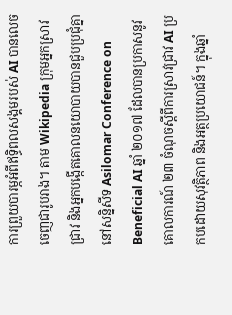ការព្រួយបារម្ភអំពីឥទ្ធិពលសង្គមរបស់ AI បានលេចចេញជារូបរាង។ តាម Wikipedia ក្រុមអ្នកស្រាវជ្រាវ និងអ្នកបង្កើតគោលនយោបាយបានជួបប្រជុំគ្នានៅសន្និសីទ Asilomar Conference on Beneficial AI ឆ្នាំ ២០១៧ ដែលបានប្រកាសនូវគោលការណ៍ ២៣ ចំណុចស្តីពីការស្រាវជ្រាវ AI ប្រកបដោយសុវត្ថិភាព និងអត្ថប្រយោជន៍។ ក្នុងឆ្នាំ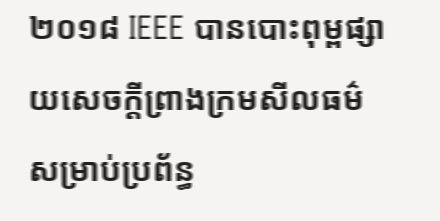២០១៨ IEEE បានបោះពុម្ពផ្សាយសេចក្តីព្រាងក្រមសីលធម៌សម្រាប់ប្រព័ន្ធ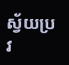ស្វ័យប្រវ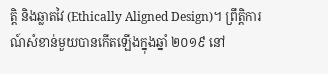ត្តិ និងឆ្លាតវៃ (Ethically Aligned Design)។ ព្រឹត្តិការណ៍សំខាន់មួយបានកើតឡើងក្នុងឆ្នាំ ២០១៩ នៅ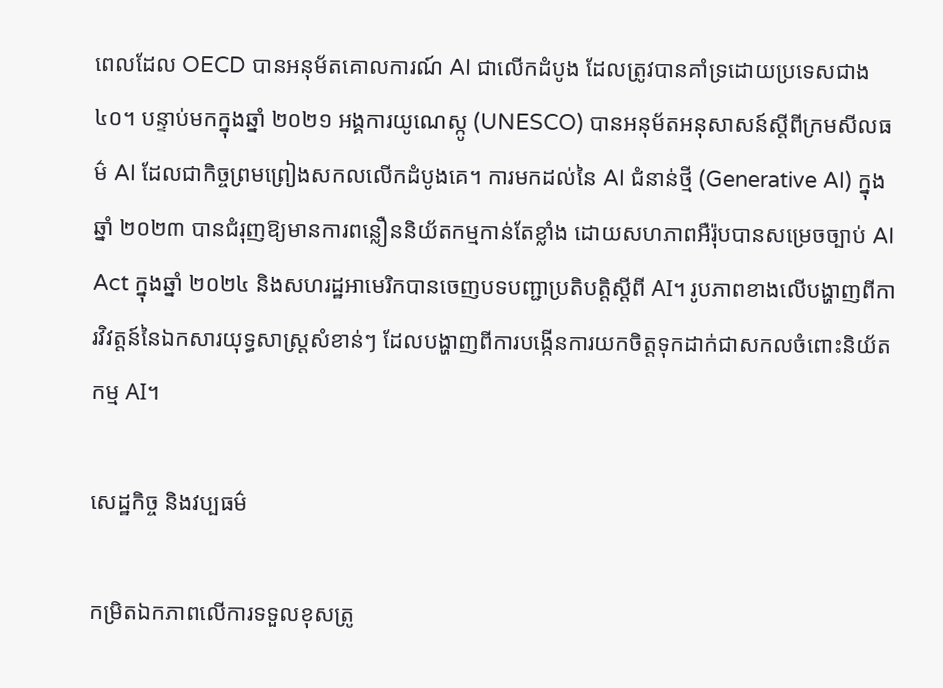ពេលដែល OECD បានអនុម័តគោលការណ៍ AI ជាលើកដំបូង ដែលត្រូវបានគាំទ្រដោយប្រទេសជាង ៤០។ បន្ទាប់មកក្នុងឆ្នាំ ២០២១ អង្គការយូណេស្កូ (UNESCO) បានអនុម័តអនុសាសន៍ស្តីពីក្រមសីលធម៌ AI ដែលជាកិច្ចព្រមព្រៀងសកលលើកដំបូងគេ។ ការមកដល់នៃ AI ជំនាន់ថ្មី (Generative AI) ក្នុងឆ្នាំ ២០២៣ បានជំរុញឱ្យមានការពន្លឿននិយ័តកម្មកាន់តែខ្លាំង ដោយសហភាពអឺរ៉ុបបានសម្រេចច្បាប់ AI Act ក្នុងឆ្នាំ ២០២៤ និងសហរដ្ឋអាមេរិកបានចេញបទបញ្ជាប្រតិបត្តិស្តីពី AI។ រូបភាពខាងលើបង្ហាញពីការវិវត្តន៍នៃឯកសារយុទ្ធសាស្ត្រសំខាន់ៗ ដែលបង្ហាញពីការបង្កើនការយកចិត្តទុកដាក់ជាសកលចំពោះនិយ័តកម្ម AI។

សេដ្ឋកិច្ច និងវប្បធម៌

កម្រិតឯកភាពលើការទទួលខុសត្រូ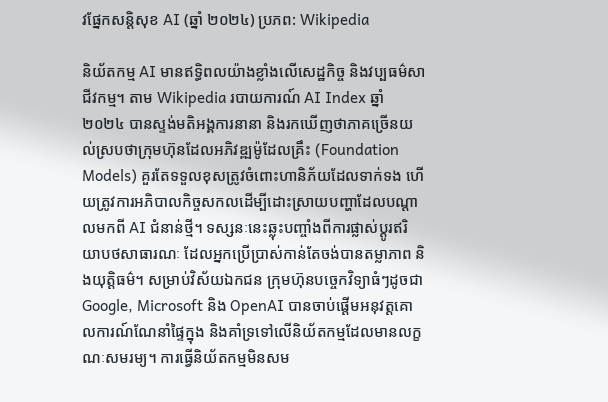វផ្នែកសន្តិសុខ AI (ឆ្នាំ ២០២៤) ប្រភព: Wikipedia

និយ័តកម្ម AI មានឥទ្ធិពលយ៉ាងខ្លាំងលើសេដ្ឋកិច្ច និងវប្បធម៌សាជីវកម្ម។ តាម Wikipedia របាយការណ៍ AI Index ឆ្នាំ ២០២៤ បានស្ទង់មតិអង្គការនានា និងរកឃើញថាភាគច្រើនយល់ស្របថាក្រុមហ៊ុនដែលអភិវឌ្ឍម៉ូដែលគ្រឹះ (Foundation Models) គួរតែទទួលខុសត្រូវចំពោះហានិភ័យដែលទាក់ទង ហើយត្រូវការអភិបាលកិច្ចសកលដើម្បីដោះស្រាយបញ្ហាដែលបណ្តាលមកពី AI ជំនាន់ថ្មី។ ទស្សនៈនេះឆ្លុះបញ្ចាំងពីការផ្លាស់ប្តូរឥរិយាបថសាធារណៈ ដែលអ្នកប្រើប្រាស់កាន់តែចង់បានតម្លាភាព និងយុត្តិធម៌។ សម្រាប់វិស័យឯកជន ក្រុមហ៊ុនបច្ចេកវិទ្យាធំៗដូចជា Google, Microsoft និង OpenAI បានចាប់ផ្តើមអនុវត្តគោលការណ៍ណែនាំផ្ទៃក្នុង និងគាំទ្រទៅលើនិយ័តកម្មដែលមានលក្ខណៈសមរម្យ។ ការធ្វើនិយ័តកម្មមិនសម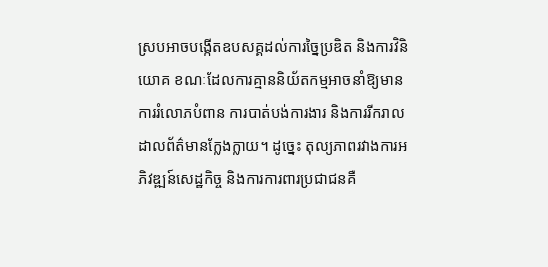ស្របអាចបង្កើតឧបសគ្គដល់ការច្នៃប្រឌិត និងការវិនិយោគ ខណៈដែលការគ្មាននិយ័តកម្មអាចនាំឱ្យមានការរំលោភបំពាន ការបាត់បង់ការងារ និងការរីករាលដាលព័ត៌មានក្លែងក្លាយ។ ដូច្នេះ តុល្យភាពរវាងការអភិវឌ្ឍន៍សេដ្ឋកិច្ច និងការការពារប្រជាជនគឺ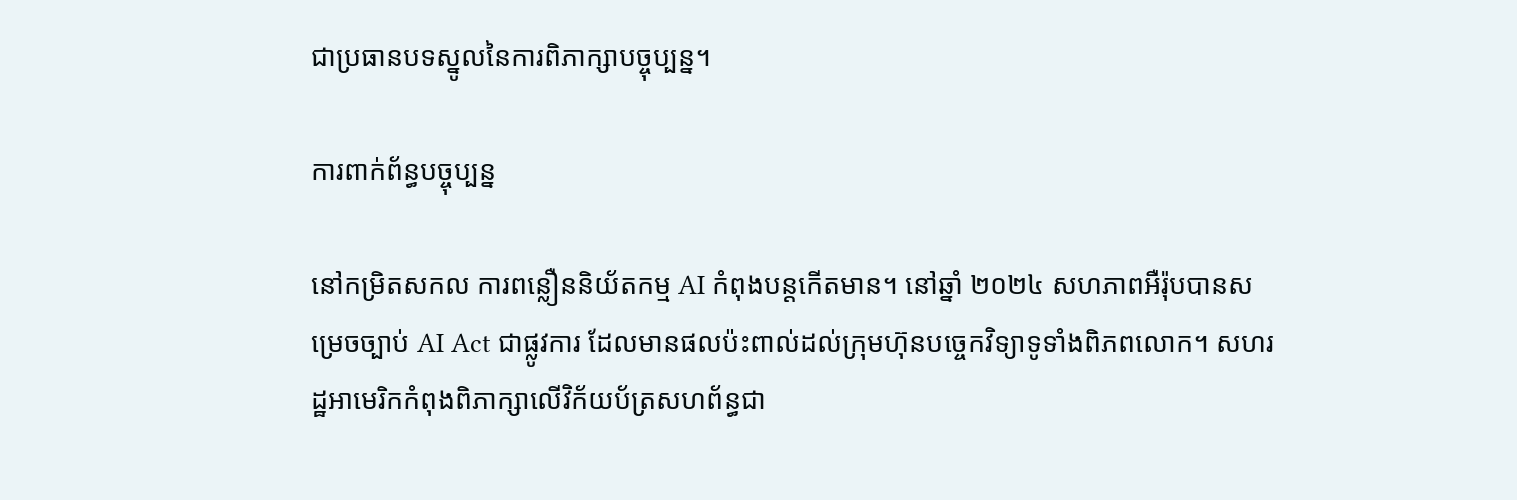ជាប្រធានបទស្នូលនៃការពិភាក្សាបច្ចុប្បន្ន។

ការពាក់ព័ន្ធបច្ចុប្បន្ន

នៅកម្រិតសកល ការពន្លឿននិយ័តកម្ម AI កំពុងបន្តកើតមាន។ នៅឆ្នាំ ២០២៤ សហភាពអឺរ៉ុបបានសម្រេចច្បាប់ AI Act ជាផ្លូវការ ដែលមានផលប៉ះពាល់ដល់ក្រុមហ៊ុនបច្ចេកវិទ្យាទូទាំងពិភពលោក។ សហរដ្ឋអាមេរិកកំពុងពិភាក្សាលើវិក័យប័ត្រសហព័ន្ធជា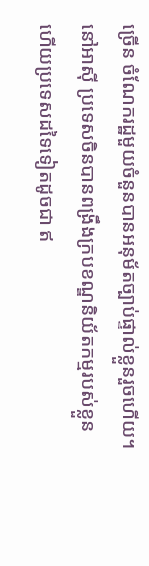ច្រើន ចំណែករដ្ឋមួយចំនួនបានអនុម័តច្បាប់ផ្ទាល់ខ្លួនរួចហើយ។ នៅអាស៊ី ប្រទេសចិនបានពង្រឹងក្របខណ្ឌនិយ័តកម្មរបស់ខ្លួន ហើយប្រទេសដទៃទៀតដូចជា ឥ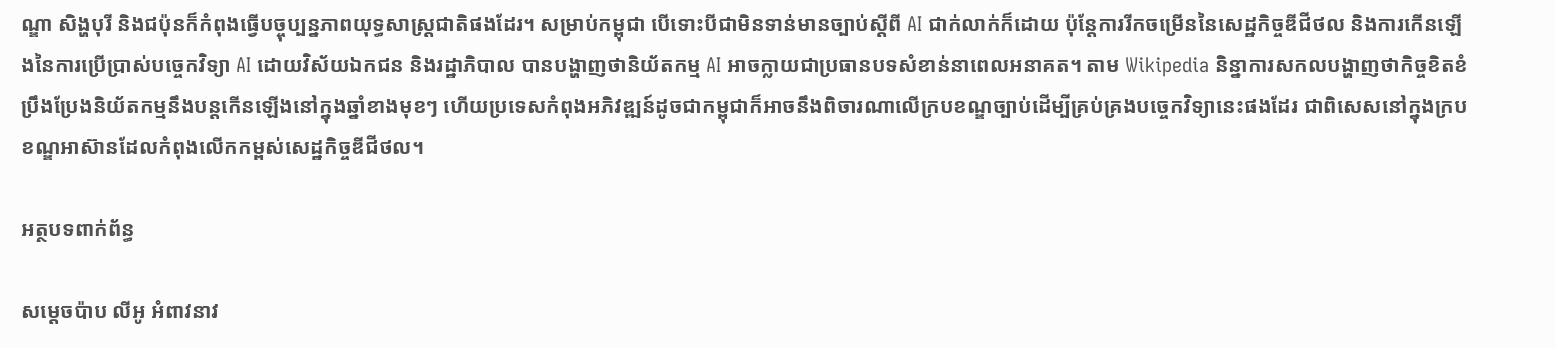ណ្ឌា សិង្ហបុរី និងជប៉ុនក៏កំពុងធ្វើបច្ចុប្បន្នភាពយុទ្ធសាស្ត្រជាតិផងដែរ។ សម្រាប់កម្ពុជា បើទោះបីជាមិនទាន់មានច្បាប់ស្តីពី AI ជាក់លាក់ក៏ដោយ ប៉ុន្តែការរីកចម្រើននៃសេដ្ឋកិច្ចឌីជីថល និងការកើនឡើងនៃការប្រើប្រាស់បច្ចេកវិទ្យា AI ដោយវិស័យឯកជន និងរដ្ឋាភិបាល បានបង្ហាញថានិយ័តកម្ម AI អាចក្លាយជាប្រធានបទសំខាន់នាពេលអនាគត។ តាម Wikipedia និន្នាការសកលបង្ហាញថាកិច្ចខិតខំប្រឹងប្រែងនិយ័តកម្មនឹងបន្តកើនឡើងនៅក្នុងឆ្នាំខាងមុខៗ ហើយប្រទេសកំពុងអភិវឌ្ឍន៍ដូចជាកម្ពុជាក៏អាចនឹងពិចារណាលើក្របខណ្ឌច្បាប់ដើម្បីគ្រប់គ្រងបច្ចេកវិទ្យានេះផងដែរ ជាពិសេសនៅក្នុងក្របខណ្ឌអាស៊ានដែលកំពុងលើកកម្ពស់សេដ្ឋកិច្ចឌីជីថល។

អត្ថបទពាក់ព័ន្ធ

សម្តេចប៉ាប លីអូ អំពាវនាវ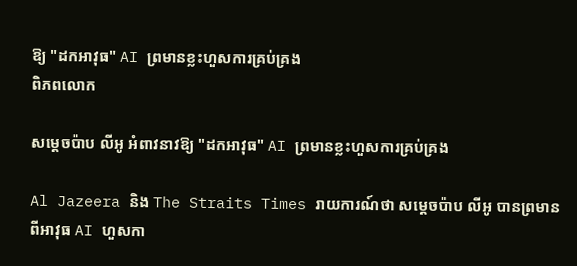ឱ្យ "ដកអាវុធ" AI ព្រមានខ្លះហួសការគ្រប់គ្រង
ពិភពលោក

សម្តេចប៉ាប លីអូ អំពាវនាវឱ្យ "ដកអាវុធ" AI ព្រមានខ្លះហួសការគ្រប់គ្រង

Al Jazeera និង The Straits Times រាយការណ៍ថា សម្តេចប៉ាប លីអូ បានព្រមានពីអាវុធ AI ហួសកា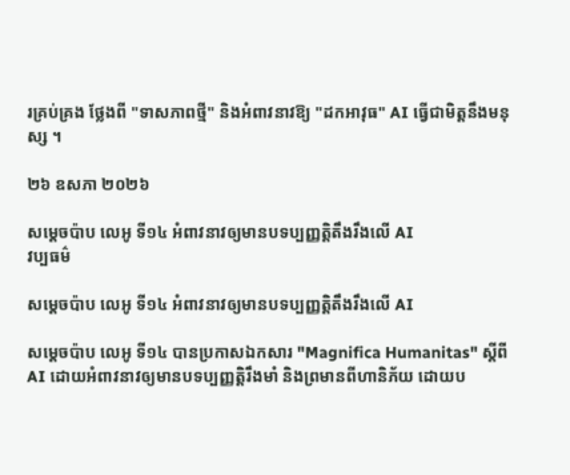រគ្រប់គ្រង ថ្លែងពី "ទាសភាពថ្មី" និងអំពាវនាវឱ្យ "ដកអាវុធ" AI ធ្វើជាមិត្តនឹងមនុស្ស ។

២៦ ឧសភា ២០២៦

សម្តេចប៉ាប លេអូ ទី១៤ អំពាវនាវឲ្យមានបទប្បញ្ញត្តិតឹងរឹងលើ AI
វប្បធម៌

សម្តេចប៉ាប លេអូ ទី១៤ អំពាវនាវឲ្យមានបទប្បញ្ញត្តិតឹងរឹងលើ AI

សម្តេចប៉ាប លេអូ ទី១៤ បានប្រកាសឯកសារ "Magnifica Humanitas" ស្តីពី AI ដោយអំពាវនាវឲ្យមានបទប្បញ្ញត្តិរឹងមាំ និងព្រមានពីហានិភ័យ ដោយប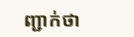ញ្ជាក់ថា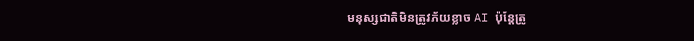មនុស្សជាតិមិនត្រូវភ័យខ្លាច AI ប៉ុន្តែត្រូ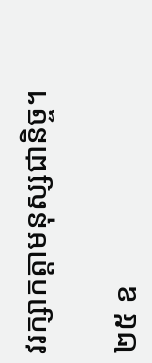វរក្សាកត្តាមនុស្សជានិច្ច។

២៥ ឧ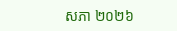សភា ២០២៦